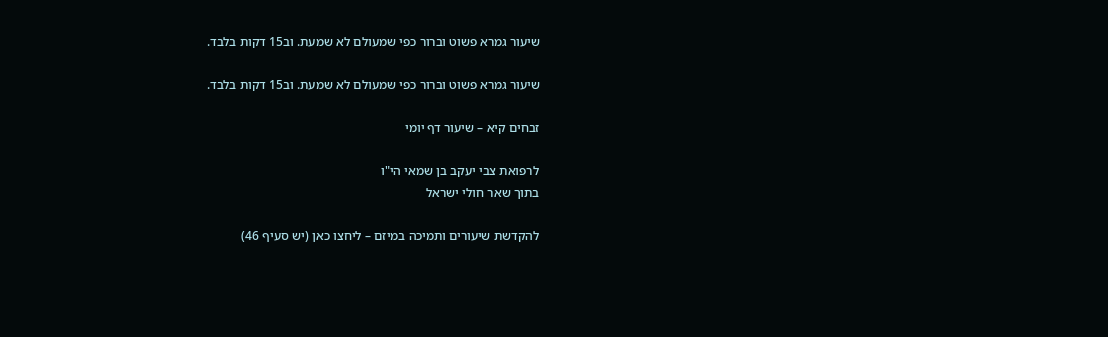שיעור גמרא פשוט וברור כפי שמעולם לא שמעת. וב15 דקות בלבד.

שיעור גמרא פשוט וברור כפי שמעולם לא שמעת. וב15 דקות בלבד.

זבחים קיא – שיעור דף יומי

לרפואת צבי יעקב בן שמאי הי"ו
בתוך שאר חולי ישראל

להקדשת שיעורים ותמיכה במיזם – ליחצו כאן (יש סעיף 46)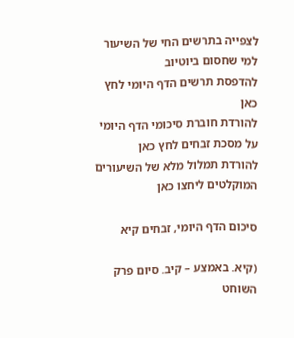לצפייה בתרשים החי של השיעור למי שחסום ביוטיוב
להדפסת תרשים הדף היומי לחץ כאן
להורדת חוברת סיכומי הדף היומי על מסכת זבחים לחץ כאן
להורדת תמלול מלא של השיעורים המוקלטים ליחצו כאן

סיכום הדף היומי, זבחים קיא

(קיא. באמצע – קיב. סיום פרק השוחט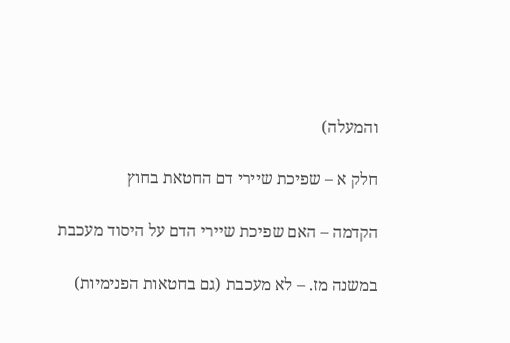והמעלה)

חלק א – שפיכת שיירי דם החטאת בחוץ

הקדמה – האם שפיכת שיירי הדם על היסוד מעכבת

במשנה מז. – לא מעכבת (גם בחטאות הפנימיות)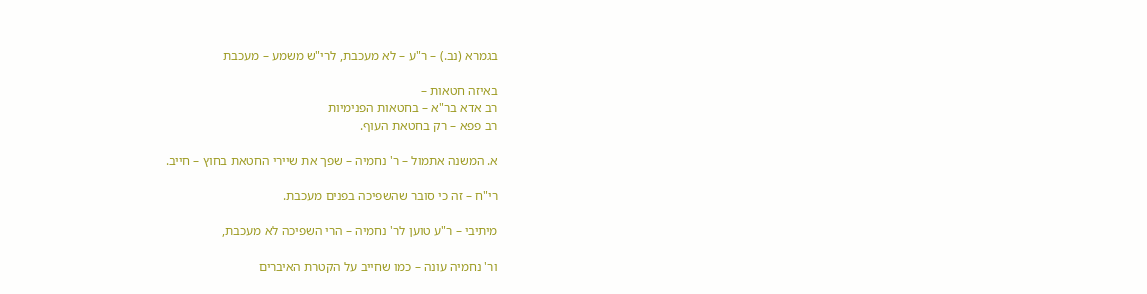בגמרא (נב.) – ר"ע – לא מעכבת, לרי"ש משמע – מעכבת

באיזה חטאות –
רב אדא בר"א – בחטאות הפנימיות
רב פפא – רק בחטאת העוף.

א. המשנה אתמול – ר' נחמיה – שפך את שיירי החטאת בחוץ – חייב.

רי"ח – זה כי סובר שהשפיכה בפנים מעכבת.

מיתיבי – ר"ע טוען לר' נחמיה – הרי השפיכה לא מעכבת,

ור' נחמיה עונה – כמו שחייב על הקטרת האיברים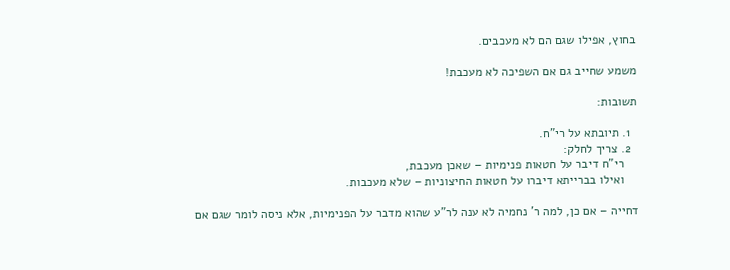בחוץ, אפילו שגם הם לא מעכבים.

משמע שחייב גם אם השפיכה לא מעכבת!

תשובות:

  1. תיובתא על רי"ח.
  2. צריך לחלק:
    רי"ח דיבר על חטאות פנימיות – שאכן מעכבת,
    ואילו בברייתא דיברו על חטאות החיצוניות – שלא מעכבות.

דחייה – אם כן, למה ר' נחמיה לא ענה לר"ע שהוא מדבר על הפנימיות, אלא ניסה לומר שגם אם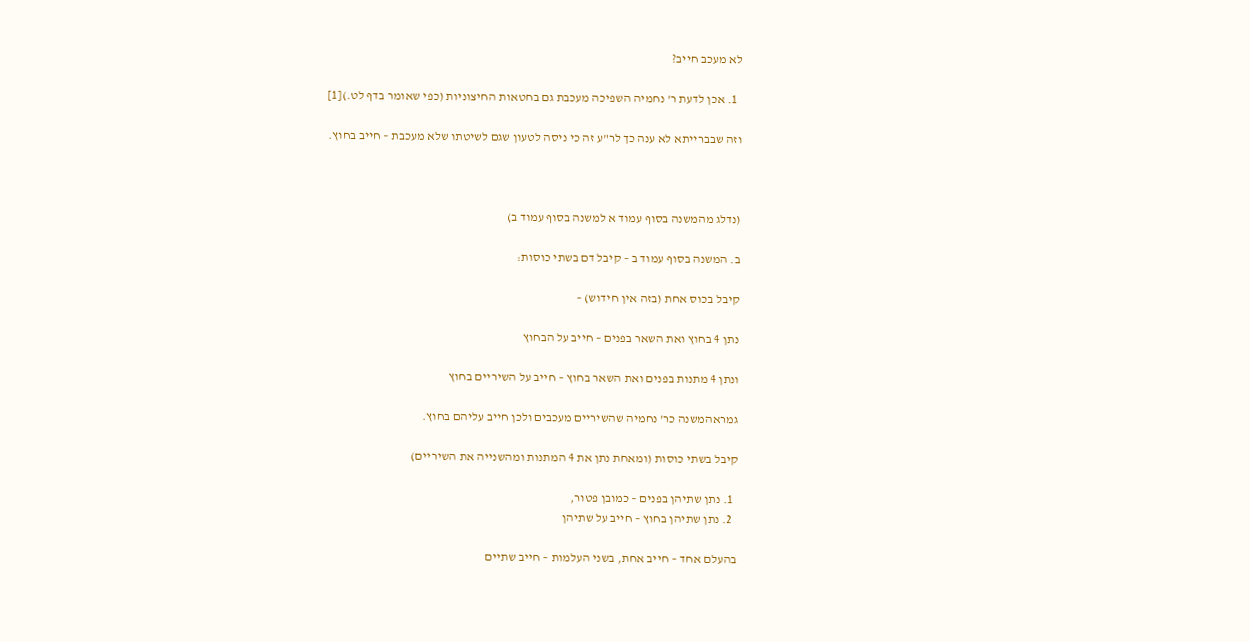לא מעכב חייב?

  1. אכן לדעת ר' נחמיה השפיכה מעכבת גם בחטאות החיצוניות (כפי שאומר בדף לט.)[1]

וזה שבברייתא לא ענה כך לר"ע זה כי ניסה לטעון שגם לשיטתו שלא מעכבת – חייב בחוץ.



(נדלג מהמשנה בסוף עמוד א למשנה בסוף עמוד ב)

ב. המשנה בסוף עמוד ב – קיבל דם בשתי כוסות:

קיבל בכוס אחת (בזה אין חידוש) –

נתן 4 בחוץ ואת השאר בפנים – חייב על הבחוץ

ונתן 4 מתנות בפנים ואת השאר בחוץ – חייב על השיריים בחוץ

גמראהמשנה כר' נחמיה שהשיריים מעכבים ולכן חייב עליהם בחוץ.

קיבל בשתי כוסות (ומאחת נתן את 4 המתנות ומהשנייה את השיריים)

  1. נתן שתיהן בפנים – כמובן פטור,
  2. נתן שתיהן בחוץ – חייב על שתיהן

בהעלם אחד – חייב אחת, בשני העלמות – חייב שתיים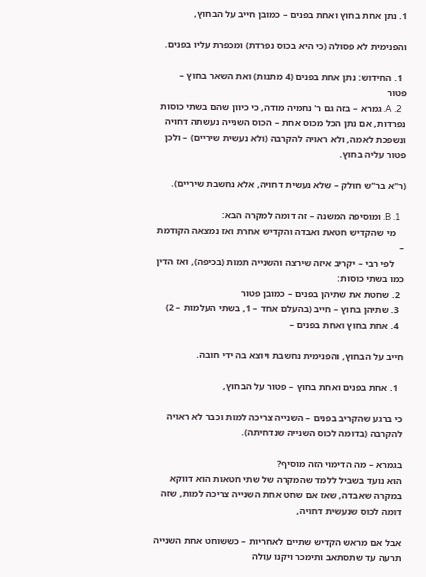1. נתן אחת בחוץ ואחת בפנים – כמובן חייב על הבחוץ,

והפנימית לא פסולה (כי היא בכוס נפרדת) ומכפרת עליו בפנים.

  1. החידוש: נתן אחת בפנים (4 מתנות) ואת השאר בחוץ – פטור
  2. A. גמרא – בזה גם ר' נחמיה מודה, כי כיוון שהם בשתי כוסות נפרדות, אם נתן הכל מכוס אחת – הכוס השנייה נעשתה דחויה ונשפכת לאמה, ולא ראויה להקרבה (ולא נעשית שיריים) – ולכן פטור עליה בחוץ.

(ר"א בר"ש חולק – שלא נעשית דחויה, אלא נחשבת שיריים).

  1. B. ומוסיפה המשנה – זה דומה למקרה הבא:
    מי שהקדיש חטאת ואבדה והקדיש אחרת ואז נמצאה הקודמת –
    לפי רבי – יקריב איזה שירצה והשנייה תמות (בכיפה), ואז הדין כמו בשתי כוסות:
  2. שחטת את שתיהן בפנים – כמובן פטור
  3. שתיהן בחוץ – חייב (בהעלם אחד – 1, בשתי העלמות – 2)
  4. אחת בחוץ ואחת בפנים –

חייב על הבחוץ, והפנימית נחשבת ויוצא בה ידי חובה.

  1. אחת בפנים ואחת בחוץ – פטור על הבחוץ,

כי ברגע שהקריב בפנים – השנייה צריכה למות וכבר לא ראויה להקרבה (בדומה לכוס השנייה שנדחיתה).

בגמרא – מה הדימוי הזה מוסיף?
הוא נועד בשביל ללמד שהמקרה של שתי חטאות הוא דווקא במקרה שאבדה, שאז אם שחט אחת השנייה צריכה למות, שזה דומה לכוס שנעשית דחויה,

אבל אם מראש הקדיש שתיים לאחריות – כששוחט אחת השנייה תרעה עד שתסתאב ותימכר ויקנו עולה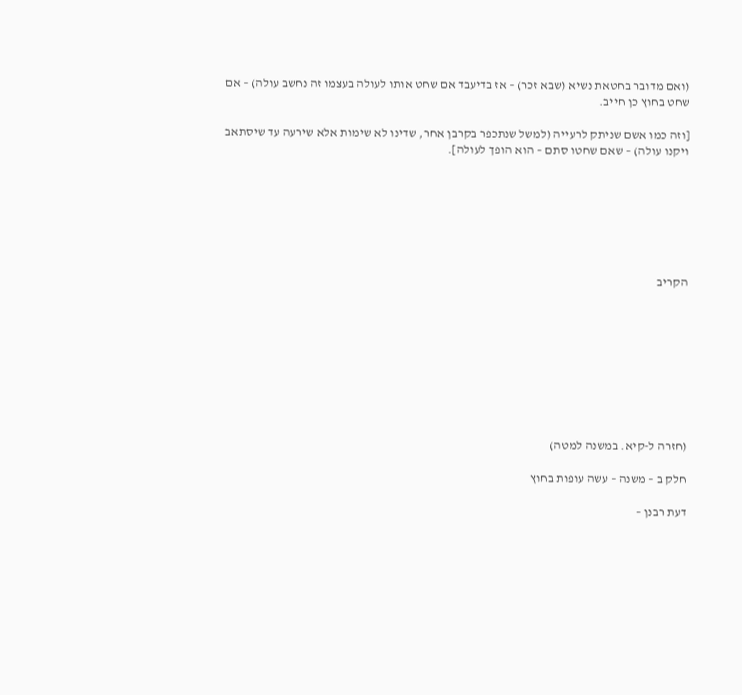(ואם מדובר בחטאת נשיא (שבא זכר) – אז בדיעבד אם שחט אותו לעולה בעצמו זה נחשב עולה) – אם שחט בחוץ כן חייב.

[וזה כמו אשם שניתק לרעייה (למשל שנתכפר בקרבן אחר, שדינו לא שימות אלא שירעה עד שיסתאב ויקנו עולה) – שאם שחטו סתם – הוא הופך לעולה].







הקריב









(חזרה ל-קיא. במשנה למטה)

חלק ב – משנה – עשה עופות בחוץ

דעת רבנן –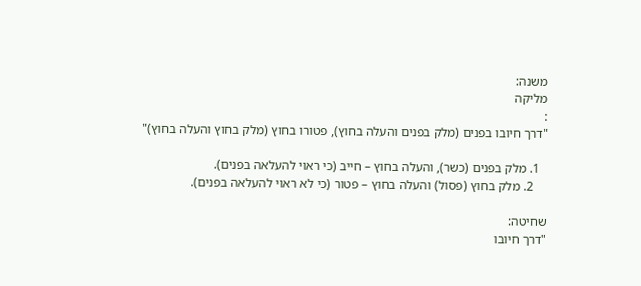משנה:
מליקה
:
"דרך חיובו בפנים (מלק בפנים והעלה בחוץ), פטורו בחוץ (מלק בחוץ והעלה בחוץ)"

  1. מלק בפנים (כשר), והעלה בחוץ – חייב (כי ראוי להעלאה בפנים).
    2. מלק בחוץ (פסול) והעלה בחוץ – פטור (כי לא ראוי להעלאה בפנים).

שחיטה:
"דרך חיובו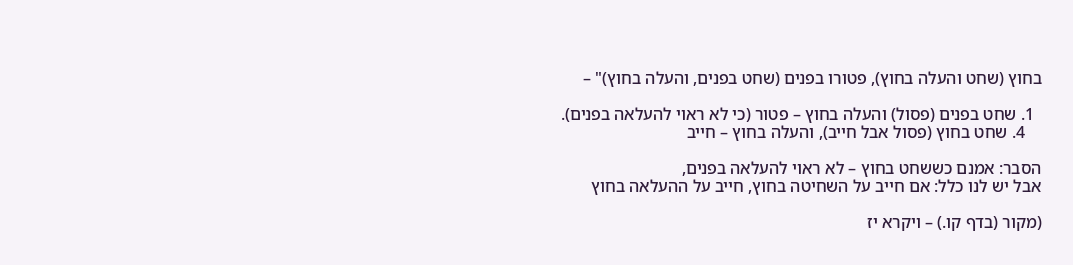בחוץ (שחט והעלה בחוץ), פטורו בפנים (שחט בפנים, והעלה בחוץ)" –

  1. שחט בפנים (פסול) והעלה בחוץ – פטור (כי לא ראוי להעלאה בפנים).
    4. שחט בחוץ (פסול אבל חייב), והעלה בחוץ – חייב

הסבר: אמנם כששחט בחוץ – לא ראוי להעלאה בפנים,
אבל יש לנו כלל: אם חייב על השחיטה בחוץ, חייב על ההעלאה בחוץ

(מקור (בדף קו.) – ויקרא יז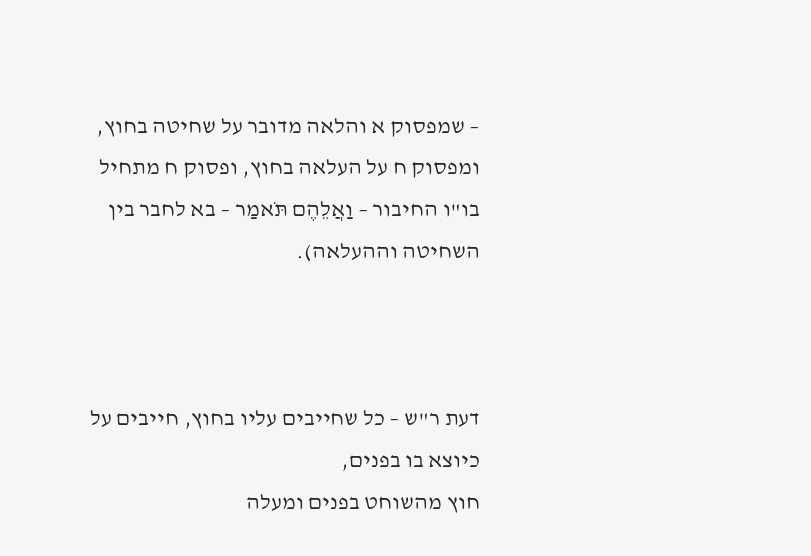– שמפסוק א והלאה מדובר על שחיטה בחוץ, ומפסוק ח על העלאה בחוץ, ופסוק ח מתחיל בו"ו החיבור – וַאֲלֵהֶם תֹּאמַר – בא לחבר בין השחיטה וההעלאה).



דעת ר"ש – כל שחייבים עליו בחוץ, חייבים על כיוצא בו בפנים,
חוץ מהשוחט בפנים ומעלה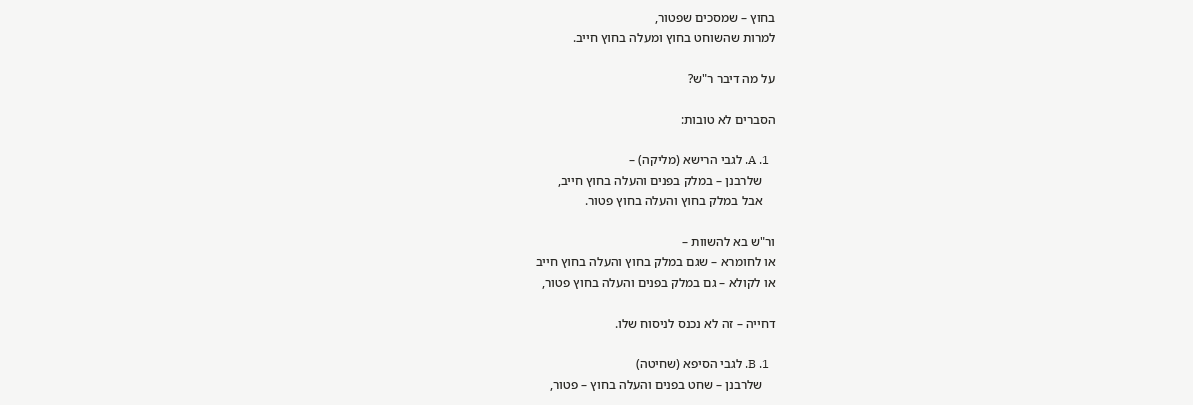בחוץ – שמסכים שפטור,
למרות שהשוחט בחוץ ומעלה בחוץ חייב.

על מה דיבר ר"ש?

הסברים לא טובות:

  1. A. לגבי הרישא (מליקה) –
    שלרבנן – במלק בפנים והעלה בחוץ חייב,
    אבל במלק בחוץ והעלה בחוץ פטור.

ור"ש בא להשוות –
או לחומרא – שגם במלק בחוץ והעלה בחוץ חייב
או לקולא – גם במלק בפנים והעלה בחוץ פטור,

דחייה – זה לא נכנס לניסוח שלו.

  1. B. לגבי הסיפא (שחיטה)
    שלרבנן – שחט בפנים והעלה בחוץ – פטור,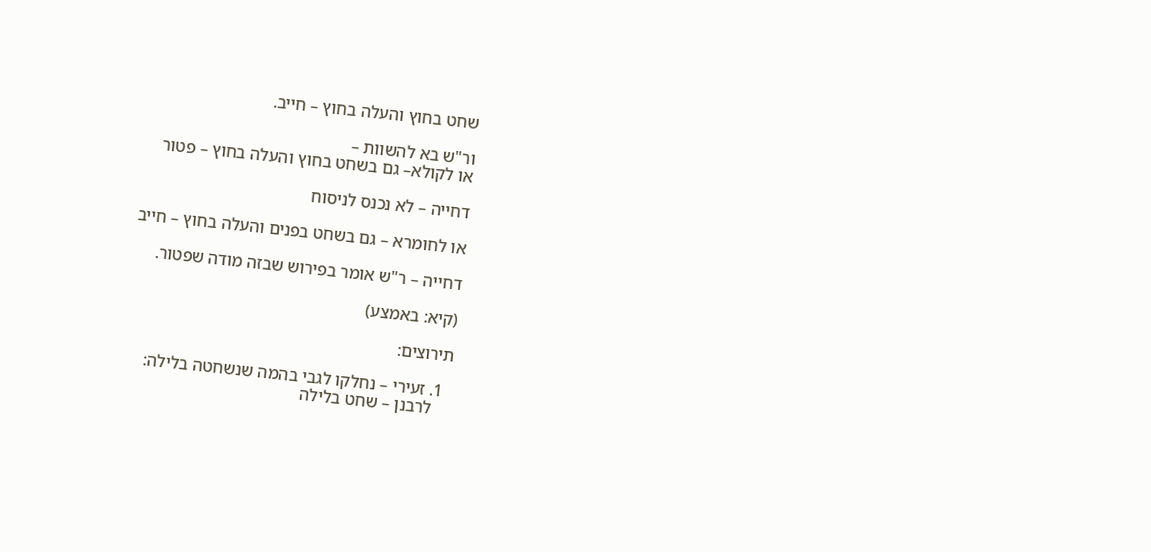שחט בחוץ והעלה בחוץ – חייב.

ור"ש בא להשוות –
או לקולא– גם בשחט בחוץ והעלה בחוץ – פטור

דחייה – לא נכנס לניסוח

או לחומרא – גם בשחט בפנים והעלה בחוץ – חייב

דחייה – ר"ש אומר בפירוש שבזה מודה שפטור.

(קיא: באמצע)

תירוצים:

  1. זעירי – נחלקו לגבי בהמה שנשחטה בלילה:
    לרבנן – שחט בלילה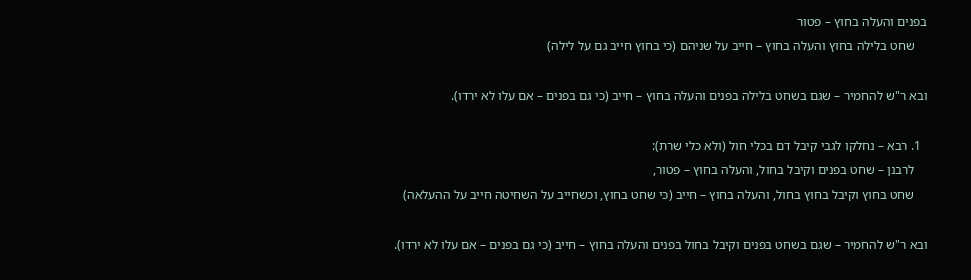בפנים והעלה בחוץ – פטור
    שחט בלילה בחוץ והעלה בחוץ – חייב על שניהם (כי בחוץ חייב גם על לילה)

ובא ר"ש להחמיר – שגם בשחט בלילה בפנים והעלה בחוץ – חייב (כי גם בפנים – אם עלו לא ירדו).

  1. רבא – נחלקו לגבי קיבל דם בכלי חול (ולא כלי שרת):
    לרבנן – שחט בפנים וקיבל בחול, והעלה בחוץ – פטור,
    שחט בחוץ וקיבל בחוץ בחול, והעלה בחוץ – חייב (כי שחט בחוץ, וכשחייב על השחיטה חייב על ההעלאה)

ובא ר"ש להחמיר – שגם בשחט בפנים וקיבל בחול בפנים והעלה בחוץ – חייב (כי גם בפנים – אם עלו לא ירדו).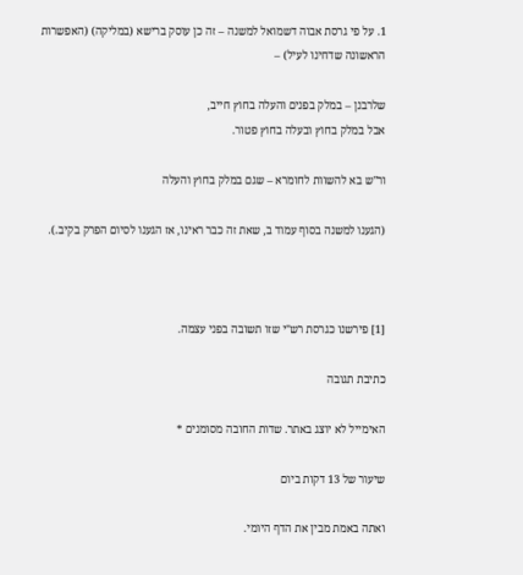1. על פי גרסת אבוה דשמואל למשנה – זה כן עוסק ברישא (במליקה) (האפשרות הראשונה שדחינו לעיל) –

שלרבנן – במלק בפנים והעלה בחוץ חייב,
אבל במלק בחוץ ובעלה בחוץ פטור.

ור"ש בא להשוות לחומרא – שגם במלק בחוץ והעלה

(הגענו למשנה בסוף עמוד ב, שאת זה כבר ראינו, אז הגענו לסיום הפרק בקיב.).



[1] פירשנו כגרסת רש"י שזו תשובה בפני עצמה.

כתיבת תגובה

האימייל לא יוצג באתר. שדות החובה מסומנים *

שיעור של 13 דקות ביום

ואתה באמת מבין את הדף היומי.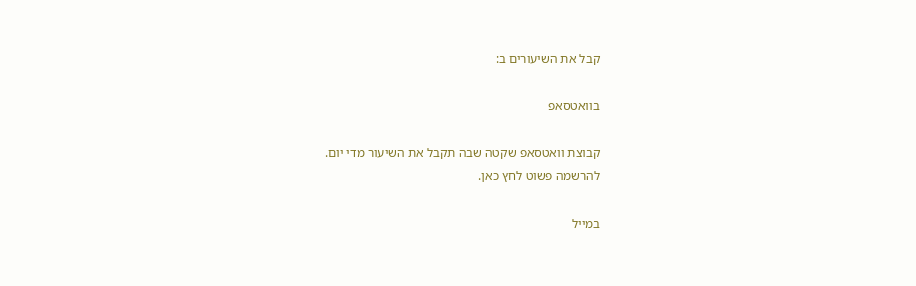קבל את השיעורים ב:

בוואטסאפ

קבוצת וואטסאפ שקטה שבה תקבל את השיעור מדי יום.
להרשמה פשוט לחץ כאן.

במייל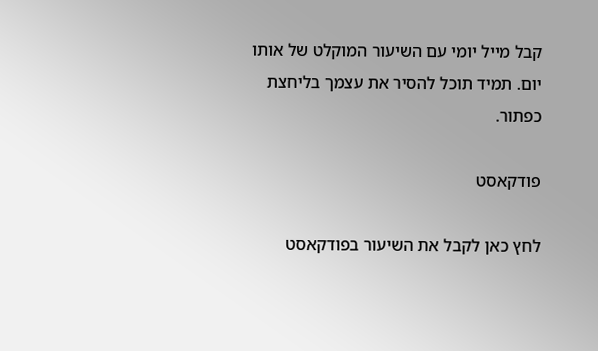קבל מייל יומי עם השיעור המוקלט של אותו יום. תמיד תוכל להסיר את עצמך בליחצת כפתור.

פודקאסט

לחץ כאן לקבל את השיעור בפודקאסט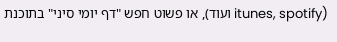(itunes, spotify ועוד), או פשוט חפש "דף יומי סיני" בתוכנת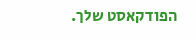הפודקאסט שלך.